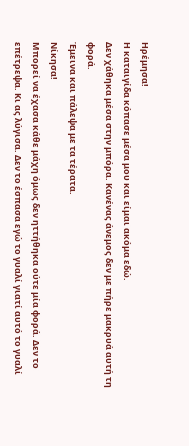Ηρέμησα!
Η καταιγίδα κόπασε μέσα μου και είμαι ακόμα εδώ.
Δεν χάθηκα μέσα στην μπόρα. Κανένας άνεμος δεν με πήρε μακρυά αυτή τη φορά.
Έμεινα και πάλεψα με τα τέρατα.
Νίκησα!
Μπορεί να έχασα κάθε μάχη όμως δεν ηττήθηκα ούτε μία φορά. Δεν το επέτρεψα. Κι ας λύγισα. Δεν το έσπασα εγώ το γυαλί γιατί αυτό το γυαλί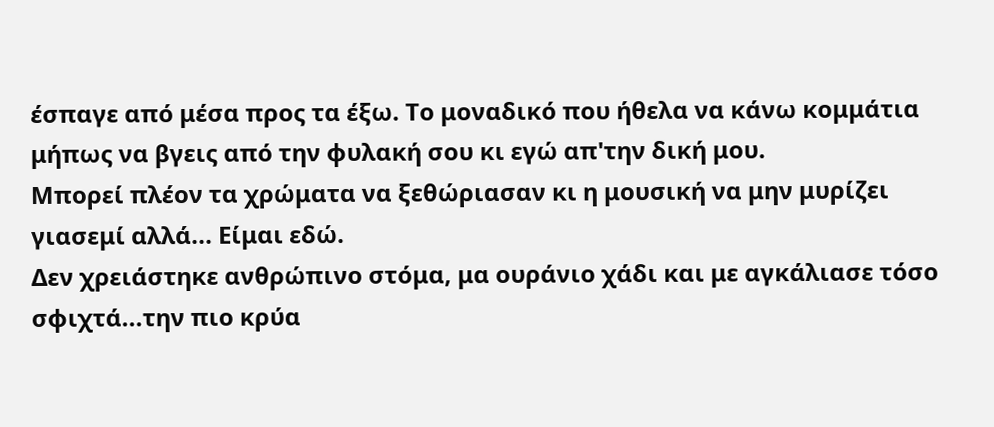έσπαγε από μέσα προς τα έξω. Το μοναδικό που ήθελα να κάνω κομμάτια μήπως να βγεις από την φυλακή σου κι εγώ απ'την δική μου.
Μπορεί πλέον τα χρώματα να ξεθώριασαν κι η μουσική να μην μυρίζει γιασεμί αλλά... Είμαι εδώ.
Δεν χρειάστηκε ανθρώπινο στόμα, μα ουράνιο χάδι και με αγκάλιασε τόσο σφιχτά...την πιο κρύα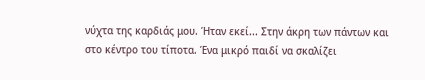νύχτα της καρδιάς μου. Ήταν εκεί... Στην άκρη των πάντων και στο κέντρο του τίποτα. Ένα μικρό παιδί να σκαλίζει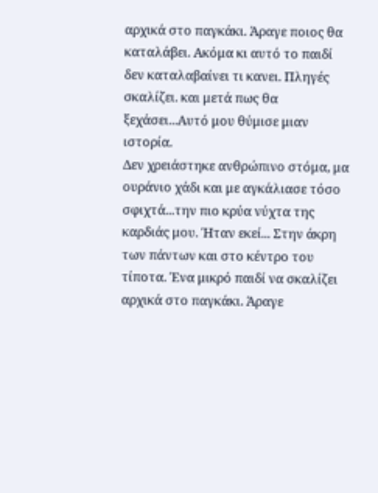αρχικά στο παγκάκι. Άραγε ποιος θα καταλάβει. Ακόμα κι αυτό το παιδί δεν καταλαβαίνει τι κανει. Πληγές σκαλίζει. και μετά πως θα ξεχάσει...Αυτό μου θύμισε μιαν ιστορία.
Δεν χρειάστηκε ανθρώπινο στόμα, μα ουράνιο χάδι και με αγκάλιασε τόσο σφιχτά...την πιο κρύα νύχτα της καρδιάς μου. Ήταν εκεί... Στην άκρη των πάντων και στο κέντρο του τίποτα. Ένα μικρό παιδί να σκαλίζει αρχικά στο παγκάκι. Άραγε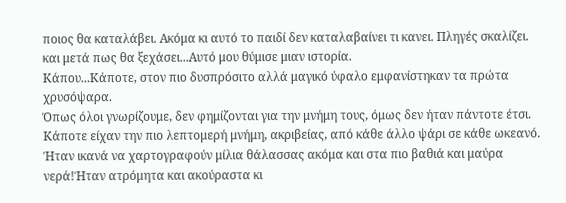ποιος θα καταλάβει. Ακόμα κι αυτό το παιδί δεν καταλαβαίνει τι κανει. Πληγές σκαλίζει. και μετά πως θα ξεχάσει...Αυτό μου θύμισε μιαν ιστορία.
Κάπου...Κάποτε, στον πιο δυσπρόσιτο αλλά μαγικό ύφαλο εμφανίστηκαν τα πρώτα χρυσόψαρα.
Όπως όλοι γνωρίζουμε, δεν φημίζονται για την μνήμη τους, όμως δεν ήταν πάντοτε έτσι.
Κάποτε είχαν την πιο λεπτομερή μνήμη, ακριβείας, από κάθε άλλο ψάρι σε κάθε ωκεανό. Ήταν ικανά να χαρτογραφούν μίλια θάλασσας ακόμα και στα πιο βαθιά και μαύρα νερά!Ήταν ατρόμητα και ακούραστα κι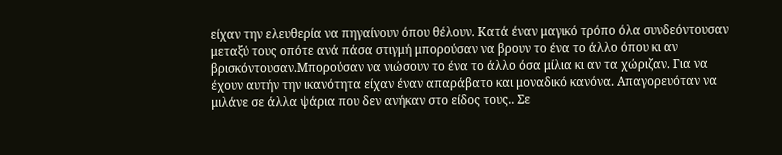είχαν την ελευθερία να πηγαίνουν όπου θέλουν. Κατά έναν μαγικό τρόπο όλα συνδεόντουσαν μεταξύ τους οπότε ανά πάσα στιγμή μπορούσαν να βρουν το ένα το άλλο όπου κι αν βρισκόντουσαν.Μπορούσαν να νιώσουν το ένα το άλλο όσα μίλια κι αν τα χώριζαν. Για να έχουν αυτήν την ικανότητα είχαν έναν απαράβατο και μοναδικό κανόνα. Απαγορευόταν να μιλάνε σε άλλα ψάρια που δεν ανήκαν στο είδος τους.. Σε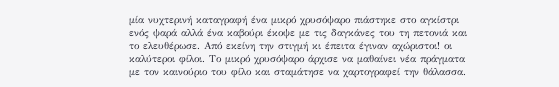μία νυχτερινή καταγραφή ένα μικρό χρυσόψαρο πιάστηκε στο αγκίστρι ενός ψαρά αλλά ένα καβούρι έκοψε με τις δαγκάνες του τη πετονιά και το ελευθέρωσε. Από εκείνη την στιγμή κι έπειτα έγιναν αχώριστοι! οι καλύτεροι φίλοι. Το μικρό χρυσόψαρο άρχισε να μαθαίνει νέα πράγματα με τον καινούριο του φίλο και σταμάτησε να χαρτογραφεί την θάλασσα.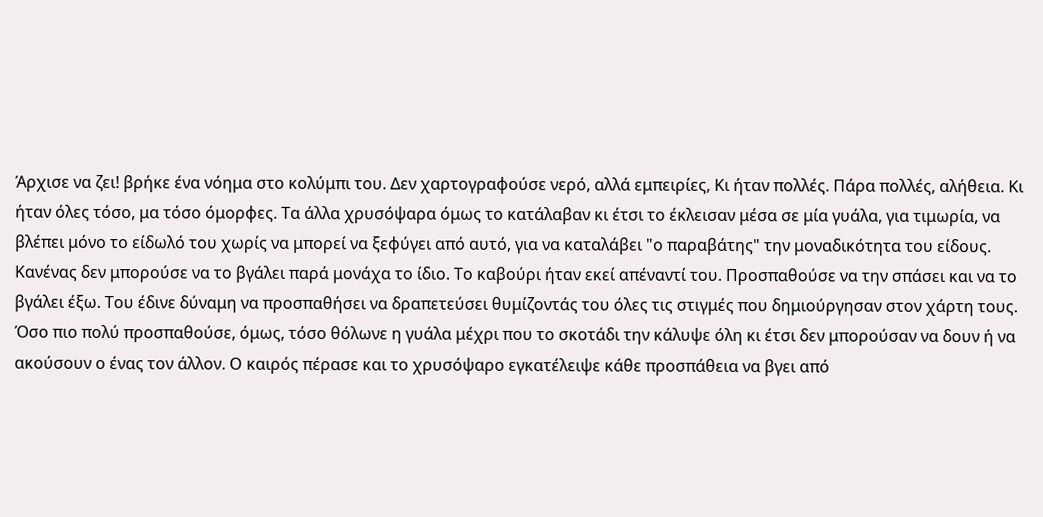Άρχισε να ζει! βρήκε ένα νόημα στο κολύμπι του. Δεν χαρτογραφούσε νερό, αλλά εμπειρίες, Κι ήταν πολλές. Πάρα πολλές, αλήθεια. Κι ήταν όλες τόσο, μα τόσο όμορφες. Τα άλλα χρυσόψαρα όμως το κατάλαβαν κι έτσι το έκλεισαν μέσα σε μία γυάλα, για τιμωρία, να βλέπει μόνο το είδωλό του χωρίς να μπορεί να ξεφύγει από αυτό, για να καταλάβει "ο παραβάτης" την μοναδικότητα του είδους. Κανένας δεν μπορούσε να το βγάλει παρά μονάχα το ίδιο. Το καβούρι ήταν εκεί απέναντί του. Προσπαθούσε να την σπάσει και να το βγάλει έξω. Του έδινε δύναμη να προσπαθήσει να δραπετεύσει θυμίζοντάς του όλες τις στιγμές που δημιούργησαν στον χάρτη τους. Όσο πιο πολύ προσπαθούσε, όμως, τόσο θόλωνε η γυάλα μέχρι που το σκοτάδι την κάλυψε όλη κι έτσι δεν μπορούσαν να δουν ή να ακούσουν ο ένας τον άλλον. Ο καιρός πέρασε και το χρυσόψαρο εγκατέλειψε κάθε προσπάθεια να βγει από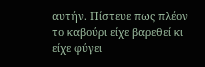αυτήν. Πίστευε πως πλέον το καβούρι είχε βαρεθεί κι είχε φύγει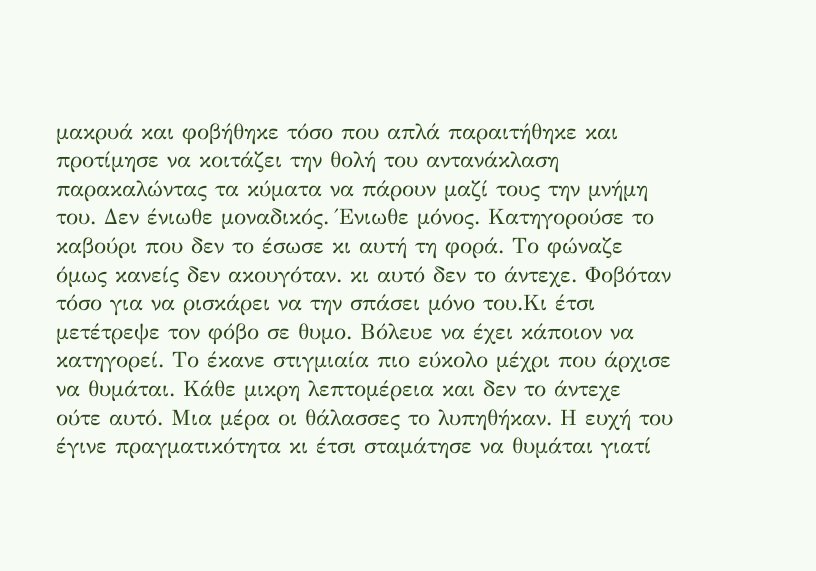μακρυά και φοβήθηκε τόσο που απλά παραιτήθηκε και προτίμησε να κοιτάζει την θολή του αντανάκλαση παρακαλώντας τα κύματα να πάρουν μαζί τους την μνήμη του. Δεν ένιωθε μοναδικός. Ένιωθε μόνος. Κατηγορούσε το καβούρι που δεν το έσωσε κι αυτή τη φορά. Το φώναζε όμως κανείς δεν ακουγόταν. κι αυτό δεν το άντεχε. Φοβόταν τόσο για να ρισκάρει να την σπάσει μόνο του.Κι έτσι μετέτρεψε τον φόβο σε θυμο. Βόλευε να έχει κάποιον να κατηγορεί. Το έκανε στιγμιαία πιο εύκολο μέχρι που άρχισε να θυμάται. Κάθε μικρη λεπτομέρεια και δεν το άντεχε ούτε αυτό. Μια μέρα οι θάλασσες το λυπηθήκαν. Η ευχή του έγινε πραγματικότητα κι έτσι σταμάτησε να θυμάται γιατί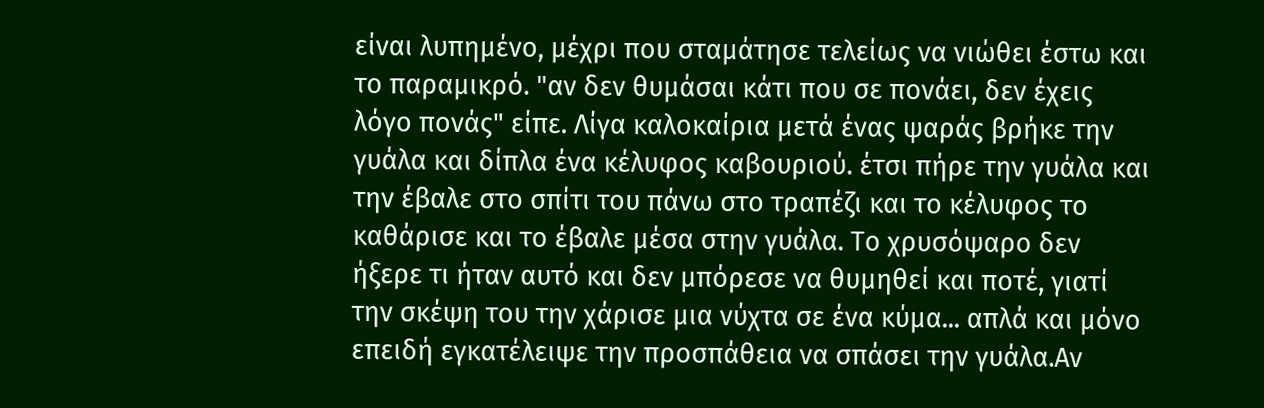είναι λυπημένο, μέχρι που σταμάτησε τελείως να νιώθει έστω και το παραμικρό. "αν δεν θυμάσαι κάτι που σε πονάει, δεν έχεις λόγο πονάς" είπε. Λίγα καλοκαίρια μετά ένας ψαράς βρήκε την γυάλα και δίπλα ένα κέλυφος καβουριού. έτσι πήρε την γυάλα και την έβαλε στο σπίτι του πάνω στο τραπέζι και το κέλυφος το καθάρισε και το έβαλε μέσα στην γυάλα. Το χρυσόψαρο δεν ήξερε τι ήταν αυτό και δεν μπόρεσε να θυμηθεί και ποτέ, γιατί την σκέψη του την χάρισε μια νύχτα σε ένα κύμα... απλά και μόνο επειδή εγκατέλειψε την προσπάθεια να σπάσει την γυάλα.Αν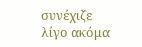συνέχιζε λίγο ακόμα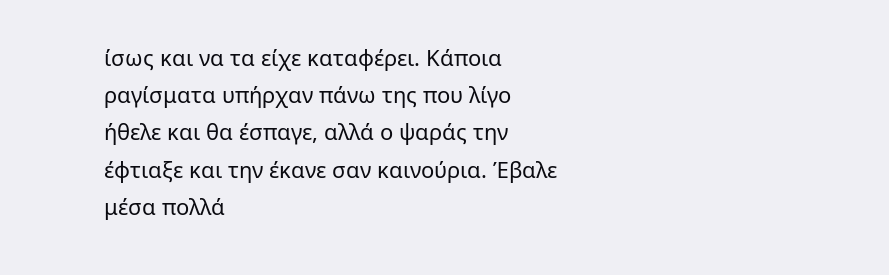ίσως και να τα είχε καταφέρει. Κάποια ραγίσματα υπήρχαν πάνω της που λίγο ήθελε και θα έσπαγε, αλλά ο ψαράς την έφτιαξε και την έκανε σαν καινούρια. Έβαλε μέσα πολλά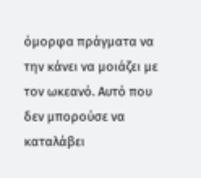όμορφα πράγματα να την κάνει να μοιάζει με τον ωκεανό. Αυτό που δεν μπορούσε να καταλάβει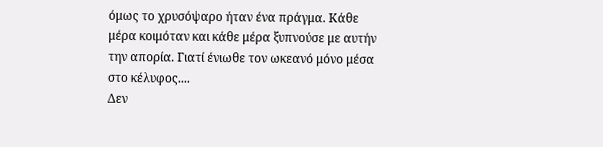όμως το χρυσόψαρο ήταν ένα πράγμα. Κάθε μέρα κοιμόταν και κάθε μέρα ξυπνούσε με αυτήν την απορία. Γιατί ένιωθε τον ωκεανό μόνο μέσα στο κέλυφος....
Δεν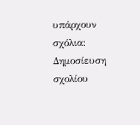υπάρχουν σχόλια:
Δημοσίευση σχολίου